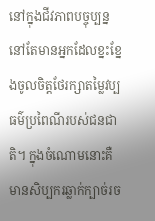នៅក្នុងជីវភាពបច្ចុប្បន្ន នៅតែមានអ្នកដែលខ្នះខ្នែងចូលចិត្តថែរក្សាតម្លៃវប្បធម៌ប្រពៃណីរបស់ជនជាតិ។ ក្នុងចំណោមនោះគឺមានសិប្បករឆ្លាក់ក្បាច់រច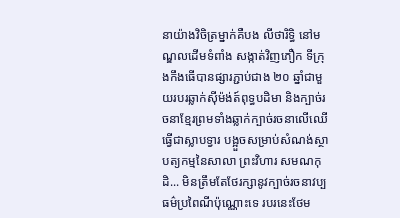នាយ៉ាងវិចិត្រម្នាក់គឺបង លីថារិទ្ធិ នៅមណ្ឌលដើមទំពាំង សង្កាត់វិញភឿក ទីក្រុងកឹងធើបានផ្សារភ្ជាប់ជាង ២០ ឆ្នាំជាមួយរបរឆ្លាក់ស៊ីម៉ង់ត៍ពុទ្ធបដិមា និងក្បាច់រចនាខ្មែរព្រមទាំងឆ្លាក់ក្បាច់រចនាលើឈើធ្វើជាស្លាបទ្វារ បង្អួចសម្រាប់សំណង់ស្ថាបត្យកម្មនៃសាលា ព្រះវិហារ សមណកុដិ... មិនត្រឹមតែថែរក្សានូវក្បាច់រចនាវប្បធម៌ប្រពៃណីប៉ុណ្ណោះទេ របរនេះថែម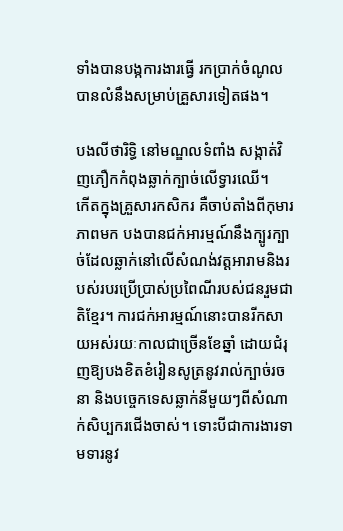ទាំងបានបង្កការងារធ្វើ រកប្រាក់ចំណូល បានលំនឹងសម្រាប់គ្រួសារទៀតផង។

បងលីថារិទ្ធិ នៅមណ្ឌលទំពាំង សង្កាត់វិញភឿកកំពុងឆ្លាក់ក្បាច់លើទ្វារឈើ។
កើតក្នុងគ្រួសារកសិករ គឺចាប់តាំងពីកុមារភាពមក បងបានជក់អារម្មណ៍នឹងក្បូរក្បាច់ដែលឆ្លាក់នៅលើសំណង់វត្តអារាមនិងរបស់របរប្រើប្រាស់ប្រពៃណីរបស់ជនរួមជាតិខ្មែរ។ ការជក់អារម្មណ៍នោះបានរីកសាយអស់រយៈកាលជាច្រើនខែឆ្នាំ ដោយជំរុញឱ្យបងខិតខំរៀនសូត្រនូវរាល់ក្បាច់រចនា និងបច្ចេកទេសឆ្លាក់នីមួយៗពីសំណាក់សិប្បករជើងចាស់។ ទោះបីជាការងារទាមទារនូវ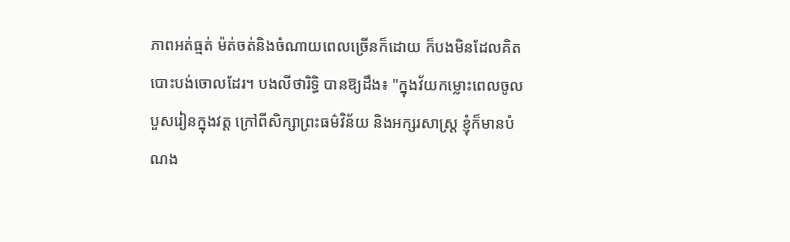ភាពអត់ធ្មត់ ម៉ត់ចត់និងចំណាយពេលច្រើនក៏ដោយ ក៏បងមិនដែលគិតបោះបង់ចោលដែរ។ បងលីថារិទ្ធិ បានឱ្យដឹង៖ "ក្នុងវ័យកម្លោះពេលចូលបួសរៀនក្នុងវត្ត ក្រៅពីសិក្សាព្រះធម៌វិន័យ និងអក្សរសាស្រ្ត ខ្ញុំក៏មានបំណង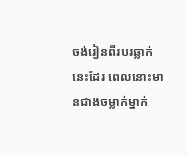ចង់រៀនពីរបរឆ្លាក់នេះដែរ ពេលនោះមានជាងចម្លាក់ម្នាក់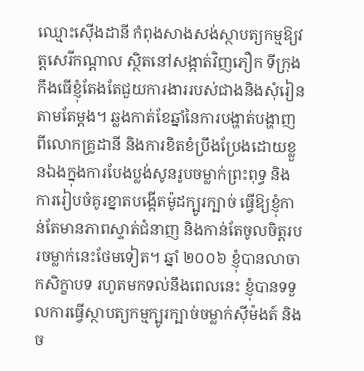ឈ្មោះស៊ើងដានី កំពុងសាងសង់ស្ថាបត្យកម្មឱ្យវត្តសេរីកណ្តាល ស្ថិតនៅសង្កាត់វិញភឿក ទីក្រុងកឹងធើខ្ញុំតែងតែជួយការងាររបស់ជាងនិងសុំរៀនតាមតែម្តង។ ឆ្លងកាត់ខែឆ្នាំនៃការបង្ហាត់បង្ហាញពីលោកគ្រូដានី និងការខិតខំប្រឹងប្រែងដោយខ្លួនឯងក្នុងការបែងប្លង់សូនរូបចម្លាក់ព្រះពុទ្ធ និងការរៀបចំគូរខ្នាតបង្កើតម៉ូដក្បូរក្បាច់ ធ្វើឱ្យខ្ញុំកាន់តែមានភាពស្ទាត់ជំនាញ និងកាន់តែចូលចិត្តរបរចម្លាក់នេះថែមទៀត។ ឆ្នាំ ២០០៦ ខ្ញុំបានលាចាកសិក្ខាបទ រហូតមកទល់នឹងពេលនេះ ខ្ញុំបានទទួលការធ្វើស្ថាបត្យកម្មក្បូរក្បាច់ចម្លាក់ស៊ីម៉ងត៍ និងច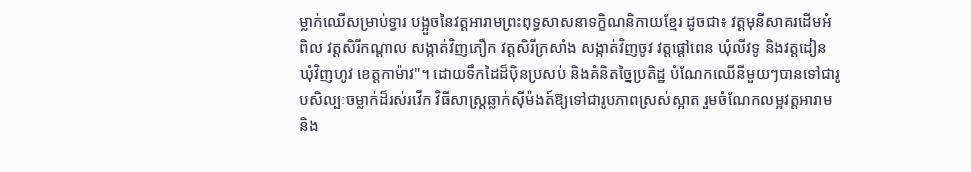ម្លាក់ឈើសម្រាប់ទ្វារ បង្អួចនៃវត្តអារាមព្រះពុទ្ធសាសនាទក្ខិណនិកាយខ្មែរ ដូចជា៖ វត្តមុនីសាគរដើមអំពិល វត្តសិរីកណ្តាល សង្កាត់វិញភឿក វត្តសិរីក្រសាំង សង្កាត់វិញចូវ វត្តផ្តៅពេន ឃុំលីវទូ និងវត្តដៀន ឃុំវិញហូវ ខេត្តកាម៉ាវ"។ ដោយទឹកដៃដ៏ប៉ិនប្រសប់ និងគំនិតច្នៃប្រតិដ្ឋ បំណែកឈើនីមួយៗបានទៅជារូបសិល្បៈចម្លាក់ដ៏រស់រវើក វិធីសាស្ត្រឆ្លាក់ស៊ីម៉ងត៍ឱ្យទៅជារូបភាពស្រស់ស្អាត រួមចំណែកលម្អវត្តអារាម និង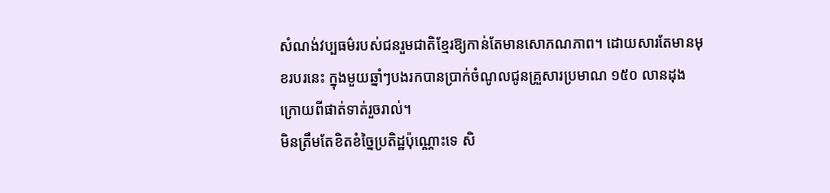សំណង់វប្បធម៌របស់ជនរួមជាតិខ្មែរឱ្យកាន់តែមានសោភណភាព។ ដោយសារតែមានមុខរបរនេះ ក្នុងមួយឆ្នាំៗបងរកបានប្រាក់ចំណូលជូនគ្រួសារប្រមាណ ១៥០ លានដុង ក្រោយពីផាត់ទាត់រួចរាល់។
មិនត្រឹមតែខិតខំច្នៃប្រតិដ្ឋប៉ុណ្ណោះទេ សិ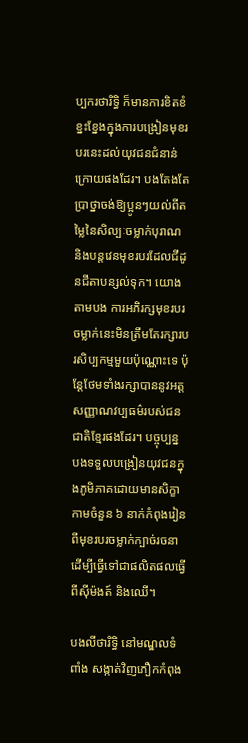ប្បករថារិទ្ធិ ក៏មានការខិតខំខ្នះខ្នែងក្នុងការបង្រៀនមុខរបរនេះដល់យុវជនជំនាន់ក្រោយផងដែរ។ បងតែងតែប្រាថ្នាចង់ឱ្យប្អូនៗយល់ពីតម្លៃនៃសិល្បៈចម្លាក់បុរាណ និងបន្តវេនមុខរបរដែលជីដូនជីតាបន្សល់ទុក។ យោងតាមបង ការអភិរក្សមុខរបរចម្លាក់នេះមិនត្រឹមតែរក្សារបរសិប្បកម្មមួយប៉ុណ្ណោះទេ ប៉ុន្តែថែមទាំងរក្សាបាននូវអត្តសញ្ញាណវប្បធម៌របស់ជនជាតិខ្មែរផងដែរ។ បច្ចុប្បន្ន បងទទួលបង្រៀនយុវជនក្នុងភូមិភាគដោយមានសិក្ខាកាមចំនួន ៦ នាក់កំពុងរៀនពីមុខរបរចម្លាក់ក្បាច់រចនាដើម្បីធ្វើទៅជាផលិតផលធ្វើពីស៊ីម៉ងត៍ និងឈើ។

បងលីថារិទ្ធិ នៅមណ្ឌលទំពាំង សង្កាត់វិញភឿកកំពុង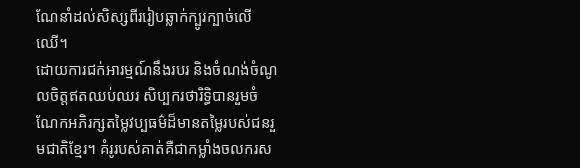ណែនាំដល់សិស្សពីររៀបឆ្លាក់ក្បូរក្បាច់លើឈើ។
ដោយការជក់អារម្មណ៍នឹងរបរ និងចំណង់ចំណូលចិត្តឥតឈប់ឈរ សិប្បករថារិទ្ធិបានរួមចំណែកអភិរក្សតម្លៃវប្បធម៌ដ៏មានតម្លៃរបស់ជនរួមជាតិខ្មែរ។ គំរូរបស់គាត់គឺជាកម្លាំងចលករស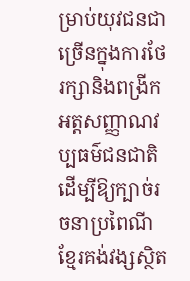ម្រាប់យុវជនជាច្រើនក្នុងការថែរក្សានិងពង្រីកអត្តសញ្ញាណវប្បធម៌ជនជាតិ ដើម្បីឱ្យក្បាច់រចនាប្រពៃណីខ្មែរគង់វង្សស្ថិត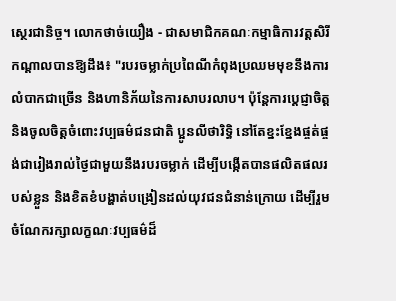ស្ថេរជានិច្ច។ លោកថាច់យឿង - ជាសមាជិកគណៈកម្មាធិការវត្តសិរីកណ្តាលបានឱ្យដឹង៖ "របរចម្លាក់ប្រពៃណីកំពុងប្រឈមមុខនឹងការលំបាកជាច្រើន និងហានិភ័យនៃការសាបរលាប។ ប៉ុន្តែការប្តេជ្ញាចិត្តនិងចូលចិត្តចំពោះវប្បធម៌ជនជាតិ ប្អូនលីថារិទ្ធិ នៅតែខ្នះខ្នែងផ្ចត់ផ្ចង់ជារៀងរាល់ថ្ងៃជាមួយនឹងរបរចម្លាក់ ដើម្បីបង្កើតបានផលិតផលរបស់ខ្លួន និងខិតខំបង្ហាត់បង្រៀនដល់យុវជនជំនាន់ក្រោយ ដើម្បីរួមចំណែករក្សាលក្ខណៈវប្បធម៌ដ៏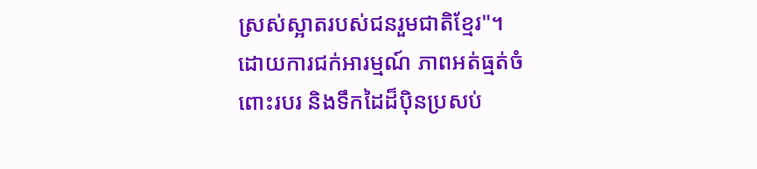ស្រស់ស្អាតរបស់ជនរួមជាតិខ្មែរ"។
ដោយការជក់អារម្មណ៍ ភាពអត់ធ្មត់ចំពោះរបរ និងទឹកដៃដ៏ប៉ិនប្រសប់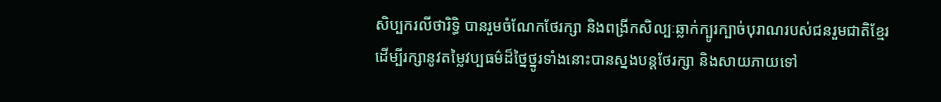សិប្បករលីថារិទ្ធិ បានរួមចំណែកថែរក្សា និងពង្រីកសិល្បៈឆ្លាក់ក្បូរក្បាច់បុរាណរបស់ជនរួមជាតិខ្មែរ ដើម្បីរក្សានូវតម្លៃវប្បធម៌ដ៏ថ្នៃថ្នូរទាំងនោះបានស្នងបន្តថែរក្សា និងសាយភាយទៅ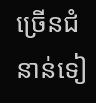ច្រើនជំនាន់ទៀ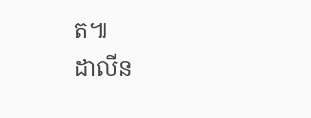ត៕
ដាលីន